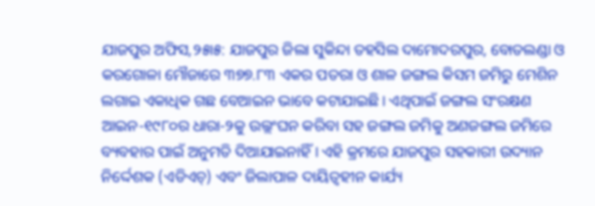ଯାଜପୁର ଅଫିସ,୨୫ା୫: ଯାଜପୁର ଜିଲା ସୁକିନ୍ଦା ତହସିଲ ଦାମୋଦରପୁର, ବୋତଲଣ୍ଡା ଓ କରଗୋଳା ମୌଜାରେ ୩୭୭.୮୩ ଏକର ପତରା ଓ ଶାଳ ଜଙ୍ଗଲ କିସମ ଜମିରୁ ମେଶିନ ଲଗାଇ ଏକାଧିକ ଗଛ ବେଆଇନ ଭାବେ କଟାଯାଇଛି। ଏଥିପାଇଁ ଜଙ୍ଗଲ ସଂରକ୍ଷଣ ଆଇନ-୧୯୮୦ର ଧାରା-୨କୁ ଉଲ୍ଲଂଘନ କରିବା ସହ ଜଙ୍ଗଲ ଜମିକୁ ଅଣଜଙ୍ଗଲ ଜମିରେ ବ୍ୟବହାର ପାଇଁ ଅନୁମତି ଦିଆଯାଇନାହିଁ। ଏହି କ୍ରମରେ ଯାଜପୁର ସହକାରୀ ଉଦ୍ୟାନ ନିର୍ଦ୍ଦେଶକ (ଏଡିଏଚ୍) ଏବଂ ଜିଲାପାଳ ଦାୟିତ୍ୱହୀନ କାର୍ଯ୍ୟ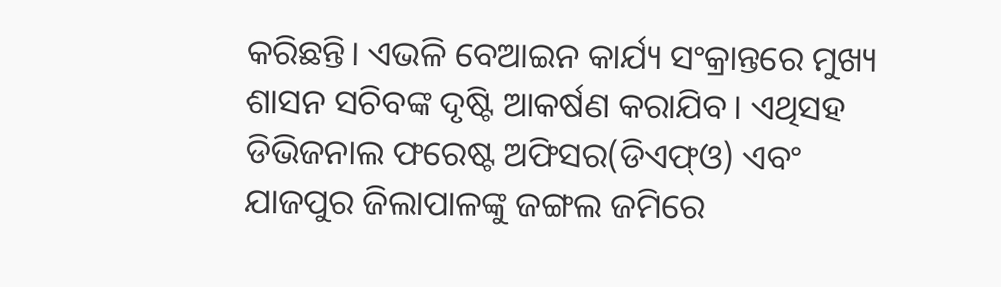କରିଛନ୍ତି। ଏଭଳି ବେଆଇନ କାର୍ଯ୍ୟ ସଂକ୍ରାନ୍ତରେ ମୁଖ୍ୟ ଶାସନ ସଚିବଙ୍କ ଦୃଷ୍ଟି ଆକର୍ଷଣ କରାଯିବ। ଏଥିସହ ଡିଭିଜନାଲ ଫରେଷ୍ଟ ଅଫିସର(ଡିଏଫ୍ଓ) ଏବଂ ଯାଜପୁର ଜିଲାପାଳଙ୍କୁ ଜଙ୍ଗଲ ଜମିରେ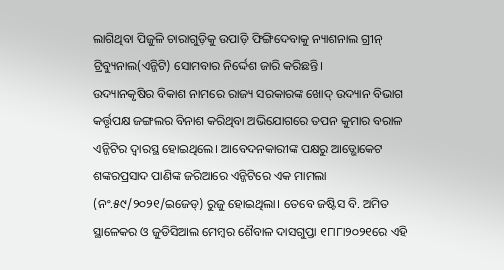ଲାଗିଥିବା ପିଜୁଳି ଚାରାଗୁଡ଼ିକୁ ଉପାଡ଼ି ଫିଙ୍ଗିଦେବାକୁ ନ୍ୟାଶନାଲ ଗ୍ରୀନ୍ ଟ୍ରିବ୍ୟୁନାଲ(ଏନ୍ଜିଟି) ସୋମବାର ନିର୍ଦ୍ଦେଶ ଜାରି କରିଛନ୍ତି।
ଉଦ୍ୟାନକୃଷିର ବିକାଶ ନାମରେ ରାଜ୍ୟ ସରକାରଙ୍କ ଖୋଦ୍ ଉଦ୍ୟାନ ବିଭାଗ କର୍ତ୍ତୃପକ୍ଷ ଜଙ୍ଗଲର ବିନାଶ କରିଥିବା ଅଭିଯୋଗରେ ତପନ କୁମାର ବରାଳ ଏନ୍ଜିଟିର ଦ୍ୱାରସ୍ଥ ହୋଇଥିଲେ। ଆବେଦନକାରୀଙ୍କ ପକ୍ଷରୁ ଆଡ୍ଭୋକେଟ ଶଙ୍କରପ୍ରସାଦ ପାଣିଙ୍କ ଜରିଆରେ ଏନ୍ଜିଟିରେ ଏକ ମାମଲା (ନଂ.୫୯/୨୦୨୧/ଇଜେଡ୍) ରୁଜୁ ହୋଇଥିଲା। ତେବେ ଜଷ୍ଟିସ ବି. ଅମିତ ସ୍ଥାଳେକର ଓ ଜୁଡିସିଆଲ ମେମ୍ବର ଶୈବାଳ ଦାସଗୁପ୍ତା ୧୮ା୮ା୨୦୨୧ରେ ଏହି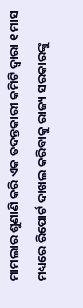ମାମଲାର ଶୁଣାଣି କରି ଏକ ତଦନ୍ତକାରୀ କମିଟି ଦ୍ୱାରା ୧ ମାସ ମଧ୍ୟରେ ରିପୋର୍ଟ ଦାଖଲ କରିବାକୁ ରାଜ୍ୟ ସରକାରଙ୍କୁ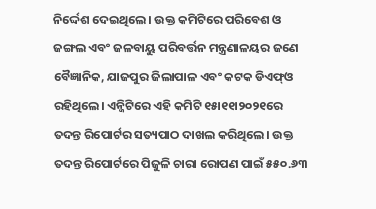ନିର୍ଦ୍ଦେଶ ଦେଇଥିଲେ। ଉକ୍ତ କମିଟିରେ ପରିବେଶ ଓ ଜଙ୍ଗଲ ଏବଂ ଜଳବାୟୁ ପରିବର୍ତ୍ତନ ମନ୍ତ୍ରଣାଳୟର ଜଣେ ବୈଜ୍ଞାନିକ, ଯାଜପୁର ଜିଲାପାଳ ଏବଂ କଟକ ଡିଏଫ୍ଓ ରହିଥିଲେ। ଏନ୍ଜିଟିରେ ଏହି କମିଟି ୧୫ା୧୧ା୨୦୨୧ରେ ତଦନ୍ତ ରିପୋର୍ଟର ସତ୍ୟପାଠ ଦାଖଲ କରିଥିଲେ। ଉକ୍ତ ତଦନ୍ତ ରିପୋର୍ଟରେ ପିଜୁଳି ଚାରା ରୋପଣ ପାଇଁ ୫୫୦.୬୩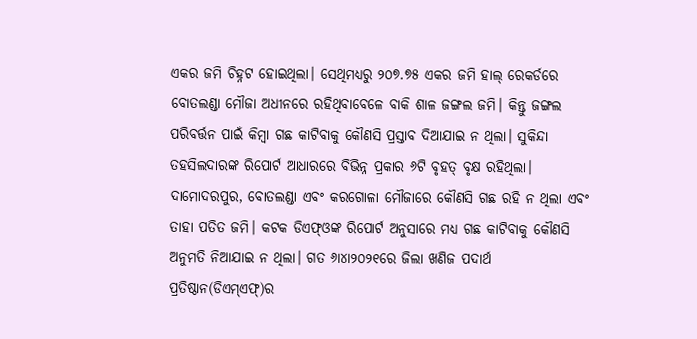ଏକର ଜମି ଚିହ୍ନଟ ହୋଇଥିଲା। ସେଥିମଧ୍ୟରୁ ୨୦୭.୭୫ ଏକର ଜମି ହାଲ୍ ରେକର୍ଡରେ ବୋତଲଣ୍ଡା ମୌଜା ଅଧୀନରେ ରହିଥିବାବେଳେ ବାକି ଶାଳ ଜଙ୍ଗଲ ଜମି। କିନ୍ତୁ ଜଙ୍ଗଲ ପରିବର୍ତ୍ତନ ପାଇଁ କିମ୍ବା ଗଛ କାଟିବାକୁ କୌଣସି ପ୍ରସ୍ତାବ ଦିଆଯାଇ ନ ଥିଲା। ସୁକିନ୍ଦା ତହସିଲଦାରଙ୍କ ରିପୋର୍ଟ ଆଧାରରେ ବିଭିନ୍ନ ପ୍ରକାର ୬ଟି ବୃହତ୍ ବୃକ୍ଷ ରହିଥିଲା। ଦାମୋଦରପୁର, ବୋତଲଣ୍ଡା ଏବଂ କରଗୋଳା ମୌଜାରେ କୌଣସି ଗଛ ରହି ନ ଥିଲା ଏବଂ ତାହା ପତିତ ଜମି। କଟକ ଡିଏଫ୍ଓଙ୍କ ରିପୋର୍ଟ ଅନୁସାରେ ମଧ୍ୟ ଗଛ କାଟିବାକୁ କୌଣସି ଅନୁମତି ନିଆଯାଇ ନ ଥିଲା। ଗତ ୬ା୪ା୨୦୨୧ରେ ଜିଲା ଖଣିଜ ପଦାର୍ଥ ପ୍ରତିଷ୍ଠାନ(ଡିଏମ୍ଏଫ୍)ର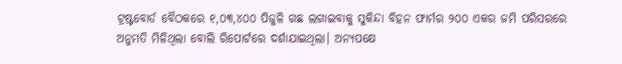ଟ୍ରଷ୍ଟବୋର୍ଡ ବୈଠକରେ ୧,୦୩,୪୦୦ ପିଜୁଳି ଗଛ ଲଗାଇବାକୁ ସୁକିନ୍ଦା ବିହନ ଫାର୍ମର ୨୦୦ ଏକର ଜମି ପରିସରରେ ଅନୁମତି ମିଳିଥିଲା ବୋଲି ରିପୋର୍ଟରେ ଦର୍ଶାଯାଇଥିଲା। ଅନ୍ୟପକ୍ଷେ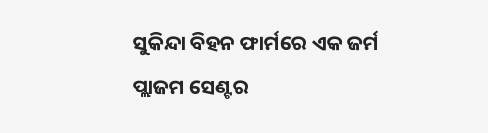ସୁକିନ୍ଦା ବିହନ ଫାର୍ମରେ ଏକ ଜର୍ମ ପ୍ଲାଜମ ସେଣ୍ଟର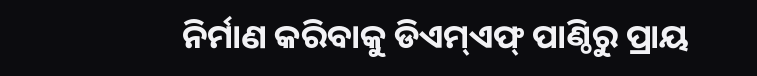ନିର୍ମାଣ କରିବାକୁ ଡିଏମ୍ଏଫ୍ ପାଣ୍ଠିରୁ ପ୍ରାୟ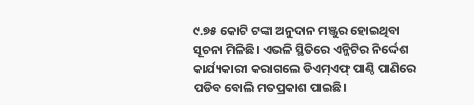୯.୭୫ କୋଟି ଟଙ୍କା ଅନୁଦାନ ମଞ୍ଜୁର ହୋଇଥିବା ସୂଚନା ମିଳିଛି। ଏଭଳି ସ୍ଥିତିରେ ଏନ୍ଜିଟିର ନିର୍ଦ୍ଦେଶ କାର୍ଯ୍ୟକାରୀ କରାଗଲେ ଡିଏମ୍ଏଫ୍ ପାଣ୍ଠି ପାଣିରେ ପଡିବ ବୋଲି ମତପ୍ରକାଶ ପାଇଛି।